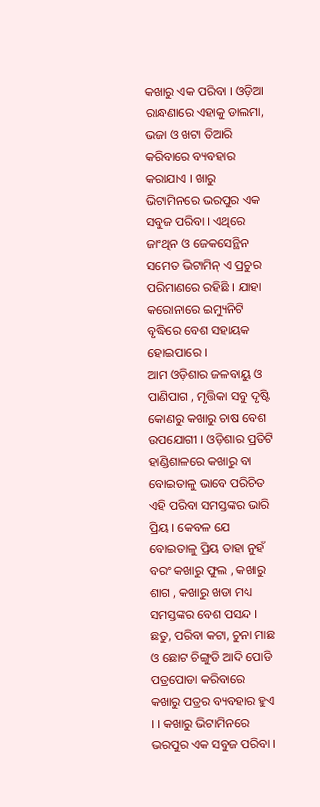କଖାରୁ ଏକ ପରିବା । ଓଡ଼ିଆ ରାନ୍ଧଣାରେ ଏହାକୁ ଡାଲମା, ଭଜା ଓ ଖଟା ତିଆରି କରିବାରେ ବ୍ୟବହାର କରାଯାଏ । ଖାରୁ ଭିଟାମିନରେ ଭରପୁର ଏକ ସବୁଜ ପରିବା । ଏଥିରେ ଜାଂଥିନ ଓ ଜେକସେନ୍ଥିନ ସମେତ ଭିଟାମିନ୍ ଏ ପ୍ରଚୁର ପରିମାଣରେ ରହିଛି । ଯାହା କରୋନାରେ ଇମ୍ୟୁନିଟି ବୃଦ୍ଧିରେ ବେଶ ସହାୟକ ହୋଇପାରେ ।
ଆମ ଓଡ଼ିଶାର ଜଳବାୟୁ ଓ ପାଣିପାଗ , ମୃତ୍ତିକା ସବୁ ଦୃଷ୍ଟି କୋଣରୁ କଖାରୁ ଚାଷ ବେଶ ଉପଯୋଗୀ । ଓଡ଼ିଶାର ପ୍ରତିଟି ହାଣ୍ଡିଶାଳରେ କଖାରୁ ବା ବୋଇତାଳୁ ଭାବେ ପରିଚିତ ଏହି ପରିବା ସମସ୍ତଙ୍କର ଭାରି ପ୍ରିୟ । କେବଳ ଯେ ବୋଇତାଳୁ ପ୍ରିୟ ତାହା ନୁହଁ ବରଂ କଖାରୁ ଫୁଲ , କଖାରୁ ଶାଗ , କଖାରୁ ଖଡା ମଧ୍ୟ ସମସ୍ତଙ୍କର ବେଶ ପସନ୍ଦ ।
ଛତୁ, ପରିବା କଟା, ଚୁନା ମାଛ ଓ ଛୋଟ ଚିଙ୍ଗୁଡି ଆଦି ପୋଡି ପତ୍ରପୋଡା କରିବାରେ କଖାରୁ ପତ୍ରର ବ୍ୟବହାର ହୁଏ । । କଖାରୁ ଭିଟାମିନରେ ଭରପୁର ଏକ ସବୁଜ ପରିବା ।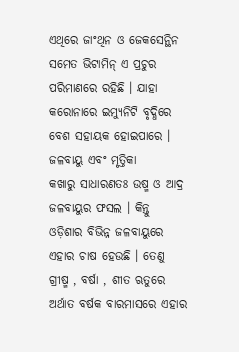ଏଥିରେ ଜାଂଥିନ ଓ ଜେକସେନ୍ଥିନ ସମେତ ଭିଟାମିନ୍ ଏ ପ୍ରଚୁର ପରିମାଣରେ ରହିଛି । ଯାହା କରୋନାରେ ଇମ୍ୟୁନିଟି ବୃଦ୍ଧିରେ ବେଶ ସହାୟକ ହୋଇପାରେ ।
ଜଳବାୟୁ ଏବଂ ମୃତ୍ତିକା
କଖାରୁ ସାଧାରଣତଃ ଉଷ୍ମ ଓ ଆଦ୍ର ଜଳବାୟୁର ଫସଲ । କିନ୍ତୁ ଓଡ଼ିଶାର ବିଭିନ୍ନ ଜଳବାୟୁରେ ଏହାର ଚାଷ ହେଉଛି । ତେଣୁ ଗ୍ରୀଷ୍ମ , ବର୍ଷା , ଶୀତ ଋତୁରେ ଅର୍ଥାତ ବର୍ଷକ ବାରମାସରେ ଏହାର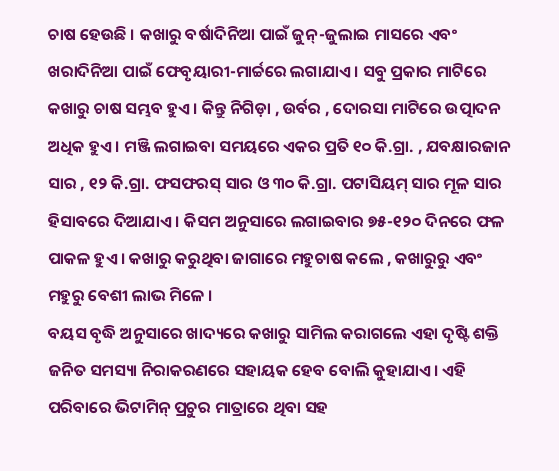ଚାଷ ହେଉଛି । କଖାରୁ ବର୍ଷାଦିନିଆ ପାଇଁ ଜୁନ୍-ଜୁଲାଇ ମାସରେ ଏବଂ ଖରାଦିନିଆ ପାଇଁ ଫେବୃୟାରୀ-ମାର୍ଚ୍ଚରେ ଲଗାଯାଏ । ସବୁ ପ୍ରକାର ମାଟିରେ କଖାରୁ ଚାଷ ସମ୍ଭବ ହୁଏ । କିନ୍ତୁ ନିଗିଡ଼ା , ଉର୍ବର , ଦୋରସା ମାଟିରେ ଉତ୍ପାଦନ ଅଧିକ ହୁଏ । ମଞ୍ଜି ଲଗାଇବା ସମୟରେ ଏକର ପ୍ରତି ୧୦ କି.ଗ୍ରା. , ଯବକ୍ଷାରଜାନ ସାର , ୧୨ କି.ଗ୍ରା. ଫସଫରସ୍ ସାର ଓ ୩୦ କି.ଗ୍ରା. ପଟାସିୟମ୍ ସାର ମୂଳ ସାର ହିସାବରେ ଦିଆଯାଏ । କିସମ ଅନୁସାରେ ଲଗାଇବାର ୭୫-୧୨୦ ଦିନରେ ଫଳ ପାକଳ ହୁଏ । କଖାରୁ କରୁଥିବା ଜାଗାରେ ମହୁଚାଷ କଲେ , କଖାରୁରୁ ଏବଂ ମହୁରୁ ବେଶୀ ଲାଭ ମିଳେ ।
ବୟସ ବୃଦ୍ଧି ଅନୁସାରେ ଖାଦ୍ୟରେ କଖାରୁ ସାମିଲ କରାଗଲେ ଏହା ଦୃଷ୍ଟି ଶକ୍ତି ଜନିତ ସମସ୍ୟା ନିରାକରଣରେ ସହାୟକ ହେବ ବୋଲି କୁହାଯାଏ। ଏହି ପରିବାରେ ଭିଟାମିନ୍ ପ୍ରଚୁର ମାତ୍ରାରେ ଥିବା ସହ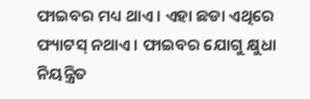ଫାଇବର ମଧ୍ୟ ଥାଏ । ଏହା ଛଡା ଏଥିରେ ଫ୍ୟାଟସ୍ ନଥାଏ । ଫାଇବର ଯୋଗୁ କ୍ଷୁଧା ନିୟନ୍ତ୍ରିତ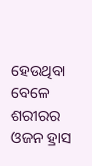ହେଉଥିବା ବେଳେ ଶରୀରର ଓଜନ ହ୍ରାସ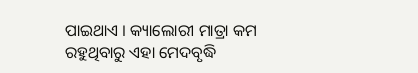ପାଇଥାଏ । କ୍ୟାଲୋରୀ ମାତ୍ରା କମ ରହୁଥିବାରୁ ଏହା ମେଦବୃଦ୍ଧି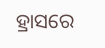ହ୍ରାସରେ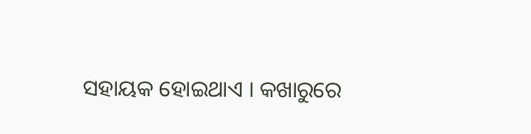ସହାୟକ ହୋଇଥାଏ । କଖାରୁରେ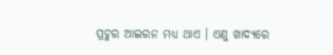ପ୍ରଚୁର ଆଇରନ ମଧ୍ୟ ଥାଏ । ଏଣୁ ଖାଦ୍ୟରେ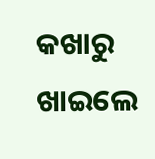କଖାରୁ ଖାଇଲେ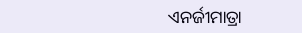ଏନର୍ଜୀମାତ୍ରା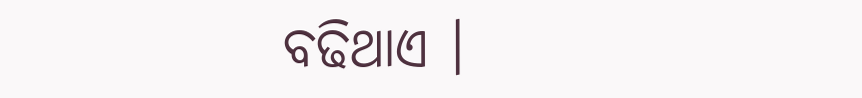ବଢିଥାଏ ।